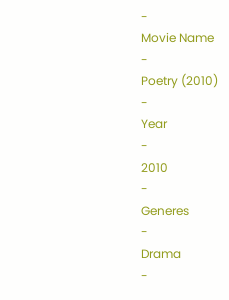-
Movie Name
-
Poetry (2010)
-
Year
-
2010
-
Generes
-
Drama
-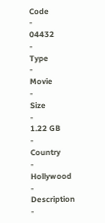Code
-
04432
-
Type
-
Movie
-
Size
-
1.22 GB
-
Country
-
Hollywood
-
Description
-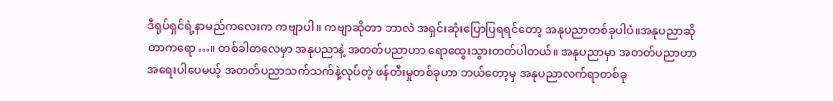ဒီရုပ်ရှင်ရဲ့နာမည်ကလေးက ကဗျာပါ။ ကဗျာဆိုတာ ဘာလဲ အရှင်းဆုံးပြောပြရရင်တော့ အနုပညာတစ်ခုပါပဲ။အနုပညာဆိုတာကရော…။ တစ်ခါတလေမှာ အနုပညာနဲ့ အတတ်ပညာဟာ ရောထွေးသွားတတ်ပါတယ်။ အနုပညာမှာ အတတ်ပညာဟာ အရေးပါပေမယ့် အတတ်ပညာသက်သက်နဲ့လုပ်တဲ့ ဖန်တီးမှုတစ်ခုဟာ ဘယ်တော့မှ အနုပညာလက်ရာတစ်ခု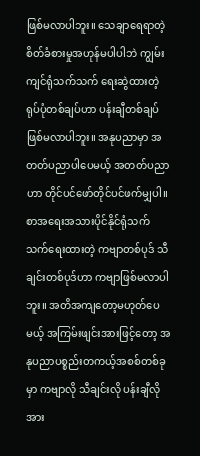ဖြစ်မလာပါဘူး။ သေချာရေရာတဲ့ စိတ်ခံစားမှုအဟုန်မပါပါဘဲ ကျွမ်းကျင်ရုံသက်သက် ရေးဆွဲထားတဲ့ ရုပ်ပုံတစ်ချပ်ဟာ ပန်းချီတစ်ချပ်ဖြစ်မလာပါဘူး။ အနုပညာမှာ အတတ်ပညာပါပေမယ့် အတတ်ပညာဟာ တိုင်ပင်ဖော်တိုင်ပင်ဖက်မျှပါ။ စာအရေးအသားပိုင်နိုင်ရုံသက်သက်ရေးထားတဲ့ ကဗျာတစ်ပုဒ် သီချင်းတစ်ပုဒ်ဟာ ကဗျာဖြစ်မလာပါဘူး။ အတိအကျတော့မဟုတ်ပေမယ့် အကြမ်းဖျင်းအားဖြင့်တော့ အနုပညာပစ္စည်းတကယ့်အစစ်တစ်ခုမှာ ကဗျာလို သီချင်းလို ပန်းချီလို အား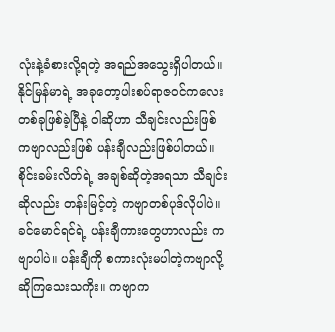လုံးနဲ့ခံစားလို့ရတဲ့ အရည်အသွေးရှိပါတယ်။ နိုင်မြန်မာရဲ့ အခုတော့ပါးစပ်ရာဇဝင်ကလေးတစ်ခုဖြစ်ခဲ့ပြီနဲ့ ဝါဆိုဟာ သီချင်းလည်းဖြစ် ကဗျာလည်းဖြစ် ပန်းချီလည်းဖြစ်ပါတယ်။ စိုင်းခမ်းလိတ်ရဲ့ အချစ်ဆိုတဲ့အရသာ သီချင်းဆိုလည်း တန်းမြင့်တဲ့ ကဗျာတစ်ပုဒ်လိုပါပဲ။ ခင်မောင်ရင်ရဲ့ ပန်းချီကားတွေဟာလည်း ကဗျာပါပဲ။ ပန်းချီကို စကားလုံးမပါတဲ့ကဗျာလို့ ဆိုကြသေးသကိုး။ ကဗျာက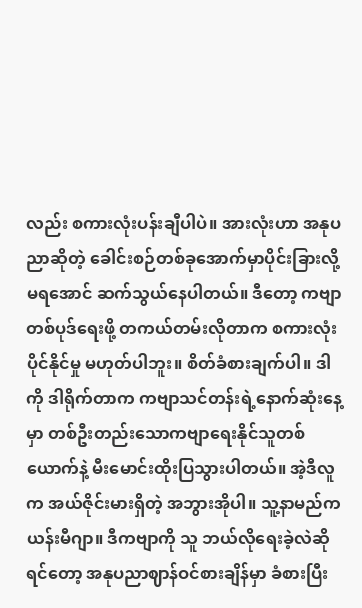လည်း စကားလုံးပန်းချီပါပဲ။ အားလုံးဟာ အနုပညာဆိုတဲ့ ခေါင်းစဉ်တစ်ခုအောက်မှာပိုင်းခြားလို့မရအောင် ဆက်သွယ်နေပါတယ်။ ဒီတော့ ကဗျာတစ်ပုဒ်ရေးဖို့ တကယ်တမ်းလိုတာက စကားလုံးပိုင်နိုင်မှု မဟုတ်ပါဘူး။ စိတ်ခံစားချက်ပါ။ ဒါကို ဒါရိုက်တာက ကဗျာသင်တန်းရဲ့နောက်ဆုံးနေ့မှာ တစ်ဦးတည်းသောကဗျာရေးနိုင်သူတစ်ယောက်နဲ့ မီးမောင်းထိုးပြသွားပါတယ်။ အဲ့ဒီလူက အယ်ဇိုင်းမားရှိတဲ့ အဘွားအိုပါ။ သူ့နာမည်က ယန်းမီဂျာ။ ဒီကဗျာကို သူ ဘယ်လိုရေးခဲ့လဲဆိုရင်တော့ အနုပညာဈာန်ဝင်စားချိန်မှာ ခံစားပြီး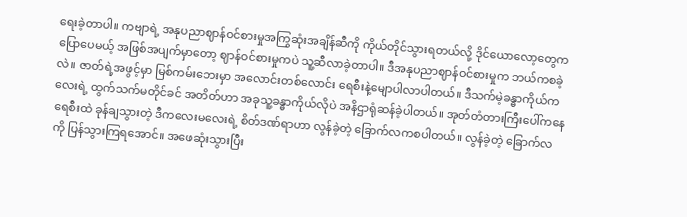ရေးခဲ့တာပါ။ ကဗျာရဲ့ အနုပညာဈာန်ဝင်စားမှုအကြွဆုံးအချိန်ဆီကို ကိုယ်တိုင်သွားရတယ်လို့ ဒိုင်ယောလော့တွေကပြောပေမယ့် အဖြစ်အပျက်မှာတော့ ဈာန်ဝင်စားမှုကပဲ သူ့ဆီလာခဲ့တာပါ။ ဒီအနုပညာဈာန်ဝင်စားမှုက ဘယ်ကစခဲ့လဲ။ ဇာတ်ရဲ့အဖွင့်မှာ မြစ်ကမ်းဘေးမှာ အလောင်းတစ်လောင်း ရေစီးနဲ့မျောပါလာပါတယ်။ ဒီသက်မဲ့ခန္ဓာကိုယ်ကလေးရဲ့ ထွက်သက်မတိုင်ခင် အတိတ်ဟာ အခုသူ့ခန္ဓာကိုယ်လိုပဲ အနိဌာရုံဆန်ခဲ့ပါတယ်။ အုတ်တံတားကြီးပေါ်ကနေ ရေစီးထဲ ခုန်ချသွားတဲ့ ဒီကလေးမလေးရဲ့ စိတ်ဒဏ်ရာဟာ လွန်ခဲ့တဲ့ ခြောက်လကစပါတယ်။ လွန်ခဲ့တဲ့ ခြောက်လကို ပြန်သွားကြရအောင်။ အဖေဆုံးသွားပြီး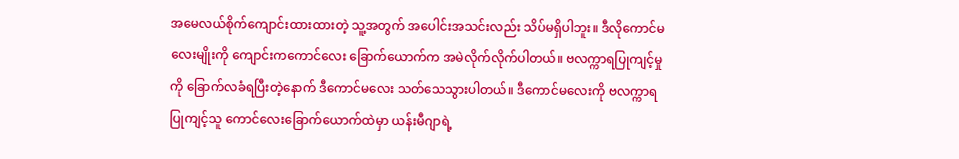အမေလယ်စိုက်ကျောင်းထားထားတဲ့ သူ့အတွက် အပေါင်းအသင်းလည်း သိပ်မရှိပါဘူး။ ဒီလိုကောင်မလေးမျိုးကို ကျောင်းကကောင်လေး ခြောက်ယောက်က အမဲလိုက်လိုက်ပါတယ်။ ဗလက္ကာရပြုကျင့်မှုကို ခြောက်လခံရပြီးတဲ့နောက် ဒီကောင်မလေး သတ်သေသွားပါတယ်။ ဒီကောင်မလေးကို ဗလက္ကာရပြုကျင့်သူ ကောင်လေးခြောက်ယောက်ထဲမှာ ယန်းမီဂျာရဲ့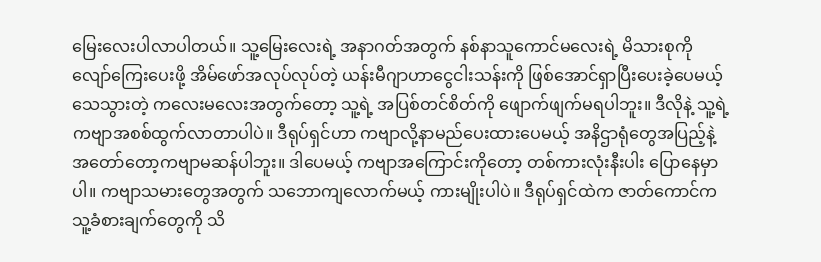မြေးလေးပါလာပါတယ်။ သူ့မြေးလေးရဲ့ အနာဂတ်အတွက် နစ်နာသူကောင်မလေးရဲ့ မိသားစုကို လျော်ကြေးပေးဖို့ အိမ်ဖော်အလုပ်လုပ်တဲ့ ယန်းမီဂျာဟာငွေငါးသန်းကို ဖြစ်အောင်ရှာပြီးပေးခဲ့ပေမယ့် သေသွားတဲ့ ကလေးမလေးအတွက်တော့ သူ့ရဲ့ အပြစ်တင်စိတ်ကို ဖျောက်ဖျက်မရပါဘူး။ ဒီလိုနဲ့ သူ့ရဲ့ ကဗျာအစစ်ထွက်လာတာပါပဲ။ ဒီရုပ်ရှင်ဟာ ကဗျာလို့နာမည်ပေးထားပေမယ့် အနိဌာရုံတွေအပြည့်နဲ့ အတော်တော့ကဗျာမဆန်ပါဘူး။ ဒါပေမယ့် ကဗျာအကြောင်းကိုတော့ တစ်ကားလုံးနီးပါး ပြောနေမှာပါ။ ကဗျာသမားတွေအတွက် သဘောကျလောက်မယ့် ကားမျိုးပါပဲ။ ဒီရုပ်ရှင်ထဲက ဇာတ်ကောင်က သူ့ခံစားချက်တွေကို သိ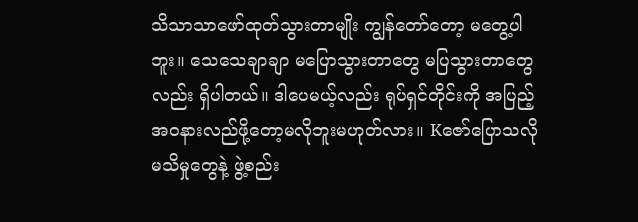သိသာသာဖော်ထုတ်သွားတာမျိုး ကျွန်တော်တော့ မတွေ့ပါဘူး။ သေသေချာချာ မပြောသွားတာတွေ မပြသွားတာတွေလည်း ရှိပါတယ်။ ဒါပေမယ့်လည်း ရုပ်ရှင်တိုင်းကို အပြည့်အဝနားလည်ဖို့တော့မလိုဘူးမဟုတ်လား။ Kဇော်ပြောသလို မသိမှုတွေနဲ့ ဖွဲ့စည်း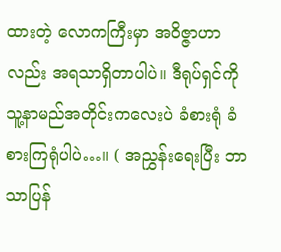ထားတဲ့ လောကကြီးမှာ အဝိဇ္ဇာဟာလည်း အရသာရှိတာပါပဲ။ ဒီရုပ်ရှင်ကို သူ့နာမည်အတိုင်းကလေးပဲ ခံစားရုံ ခံစားကြရုံပါပဲ…။ ( အညွှန်းရေးပြီး ဘာသာပြန်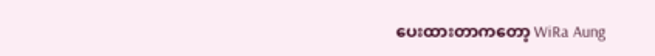ပေးထားတာကတော့ WiRa Aung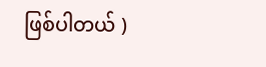ဖြစ်ပါတယ် )